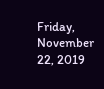Friday, November 22, 2019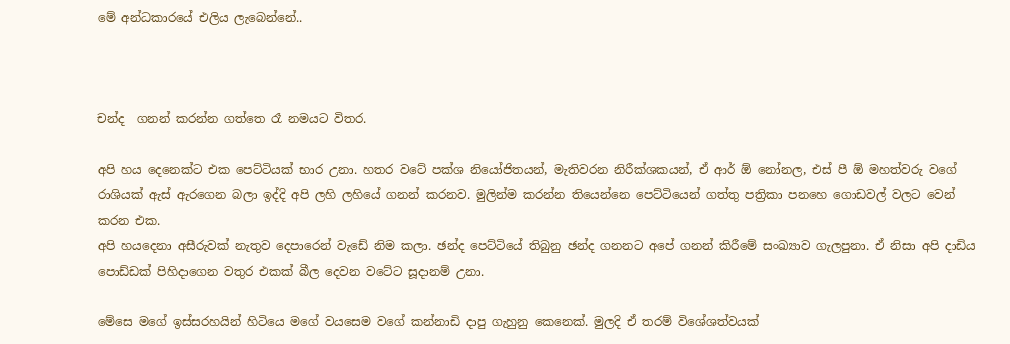මේ අන්ධකාරයේ එලිය ලැබෙන්නේ..



චන්ද  ගනන් කරන්න ගත්තෙ රෑ නමයට විතර.

අපි හය දෙනෙක්ට එක පෙට්ටියක් භාර උනා. හතර වටේ පක්ශ නියෝජිතයන්, මැතිවරන නිරීක්ශකයන්, ඒ ආර් ඕ නෝනල, එස් පී ඕ මහත්වරු වගේ රාශියක් ඇස් ඇරගෙන බලා ඉද්දි අපි ලහි ලහියේ ගනන් කරනව. මුලින්ම කරන්න තියෙන්නෙ පෙට්ටියෙන් ගත්තු පත්‍රිකා පනහෙ ගොඩවල් වලට වෙන් කරන එක.
අපි හයදෙනා අසීරුවක් නැතුව දෙපාරෙන් වැඩේ නිම කලා. ඡන්ද පෙට්ටියේ තිබුනු ඡන්ද ගනනට අපේ ගනන් කිරීමේ සංඛ්‍යාව ගැලපුනා. ඒ නිසා අපි දාඩිය පොඩ්ඩක් පිහිදාගෙන වතුර එකක් බීල දෙවන වටේට සූදානම් උනා.

මේසෙ මගේ ඉස්සරහයින් හිටියෙ මගේ වයසෙම වගේ කන්නාඩි දාපු ගැහුනු කෙනෙක්. මුලදි ඒ තරම් විශේශත්වයක්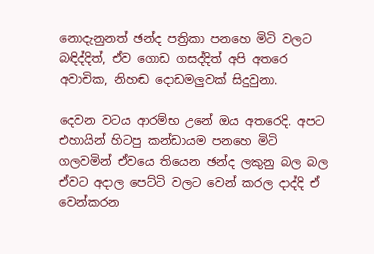නොදැනුනත් ඡන්ද පත්‍රිකා පනහෙ මිටි වලට බඳිද්දිත්, ඒව ගොඩ ගසද්දිත් අපි අතරෙ අවාචික, නිහඬ දොඩමලුවක් සිදුවුනා.

දෙවන වටය ආරම්භ උනේ ඔය අතරෙදි. අපට එහායින් හිටපු කන්ඩායම පනහෙ මිටි ගලවමින් ඒවයෙ තියෙන ඡන්ද ලකුනු බල බල ඒවට අදාල පෙට්ටි වලට වෙන් කරල දාද්දි ඒ වෙන්කරන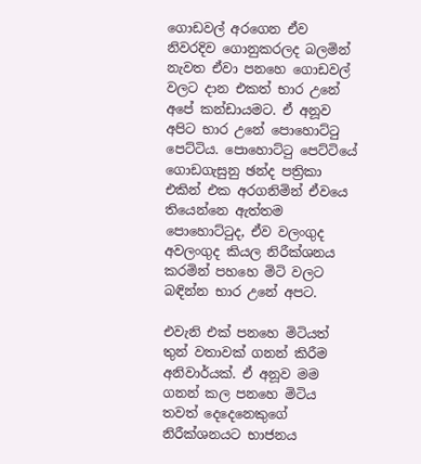ගොඩවල් අරගෙන ඒව නිවරදිව ගොනුකරලද බලමින් නැවත ඒවා පනහෙ ගොඩවල් වලට දාන එකත් භාර උනේ අපේ කන්ඩායමට. ඒ අනූව අපිට භාර උනේ පොහොට්ටු පෙට්ටිය. පොහොට්ටු පෙට්ටියේ ගොඩගැසුනු ඡන්ද පත්‍රිකා එකින් එක අරගනිමින් ඒවයෙ තියෙන්නෙ ඇත්තම පොහොට්ටුද, ඒව වලංගුද අවලංගුද කියල නිරීක්ශනය කරමින් පහහෙ මිටි වලට බඳින්න භාර උනේ අපට.

එවැනි එක් පනහෙ මිටියත් තුන් වතාවක් ගනන් කිරීම අනිවාර්යක්. ඒ අනූව මම ගනන් කල පනහෙ මිටිය තවත් දෙදෙනෙකුගේ නිරීක්ශනයට භාජනය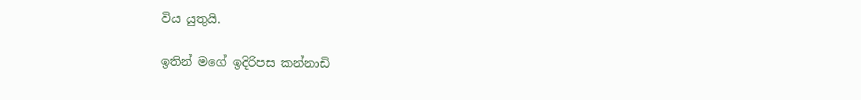විය යුතුයි.

ඉතින් මගේ ඉදිරිපස කන්නාඩි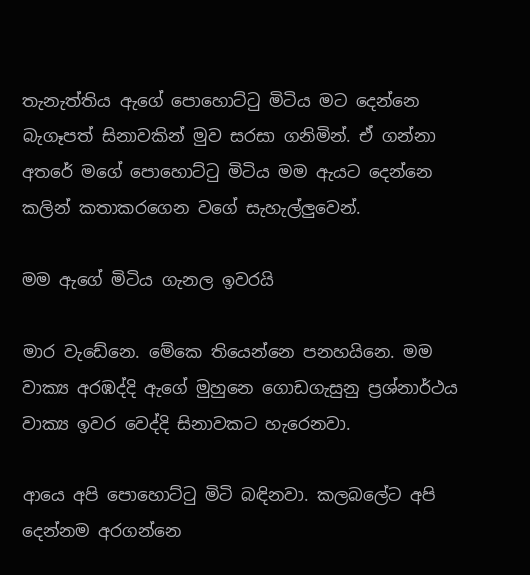තැනැත්තිය ඇගේ පොහොට්ටු මිටිය මට දෙන්නෙ බැගෑපත් සිනාවකින් මුව සරසා ගනිමින්. ඒ ගන්නා අතරේ මගේ පොහොට්ටු මිටිය මම ඇයට දෙන්නෙ කලින් කතාකරගෙන වගේ සැහැල්ලුවෙන්.

මම ඇගේ මිටිය ගැනල ඉවරයි

මාර වැඩේනෙ. මේකෙ තියෙන්නෙ පනහයිනෙ. මම වාක්‍ය අරඹද්දි ඇගේ මුහුනෙ ගොඩගැසුනු ප්‍රශ්නාර්ථය වාක්‍ය ඉවර වෙද්දි සිනාවකට හැරෙනවා.

ආයෙ අපි පොහොට්ටු මිටි බඳිනවා. කලබලේට අපි දෙන්නම අරගන්නෙ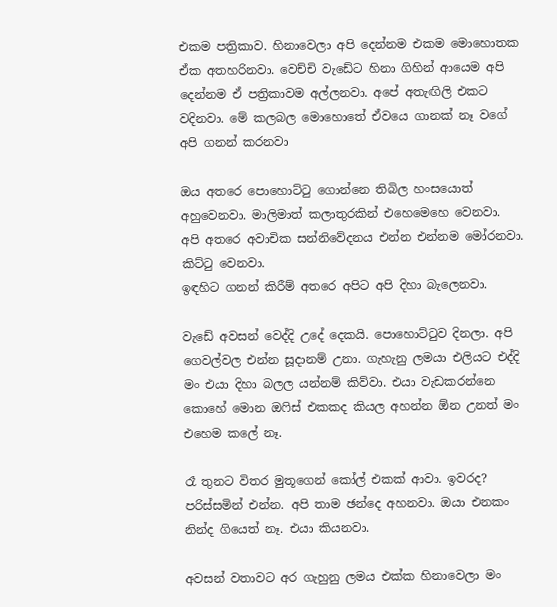එකම පත්‍රිකාව. හිනාවෙලා අපි දෙන්නම එකම මොහොතක ඒක අතහරිනවා. වෙච්චි වැඩේට හිනා ගිහින් ආයෙම අපි දෙන්නම ඒ පත්‍රිකාවම අල්ලනවා. අපේ අතැඟිලි එකට වදිනවා. මේ කලබල මොහොතේ ඒවයෙ ගානක් නෑ වගේ අපි ගනන් කරනවා

ඔය අතරෙ පොහොට්ටු ගොන්නෙ තිබිල හංසයොත් අහුවෙනවා. මාලිමාත් කලාතුරකින් එහෙමෙහෙ වෙනවා.
අපි අතරෙ අවාචික සන්නිවේදනය එන්න එන්නම මෝරනවා. කිට්ටු වෙනවා.
ඉඳහිට ගනන් කිරීම් අතරෙ අපිට අපි දිහා බැලෙනවා.

වැඩේ අවසන් වෙද්දි උදේ දෙකයි. පොහොට්ටුව දිනලා. අපි ගෙවල්වල එන්න සූදානම් උනා. ගැහැනු ලමයා එලියට එද්දි මං එයා දිහා බලල යන්නම් කිව්වා. එයා වැඩකරන්නෙ කොහේ මොන ඔෆිස් එකකද කියල අහන්න ඕන උනත් මං එහෙම කලේ නෑ.

රෑ තුනට විතර මුතූගෙන් කෝල් එකක් ආවා. ඉවරද? පරිස්සමින් එන්න. අපි තාම ඡන්දෙ අහනවා. ඔයා එනකං නින්ද ගියෙත් නෑ. එයා කියනවා.

අවසන් වතාවට අර ගැහුනු ලමය එක්ක හිනාවෙලා මං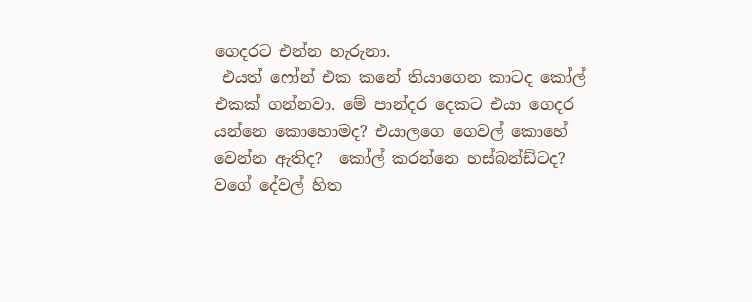ගෙදරට එන්න හැරුනා.
 එයත් ෆෝන් එක කනේ තියාගෙන කාටද කෝල් එකක් ගන්නවා. මේ පාන්දර දෙකට එයා ගෙදර යන්නෙ කොහොමද? එයාලගෙ ගෙවල් කොහේ වෙන්න ඇතිද?  කෝල් කරන්නෙ හස්බන්ඩ්ටද?  වගේ දේවල් හිත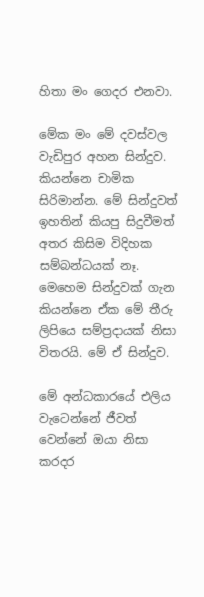හිතා මං ගෙදර එනවා.

මේක මං මේ දවස්වල වැඩිපුර අහන සින්දුව. කියන්නෙ චාමික සිරිමාන්න. මේ සින්දුවත් ඉහතින් කියපු සිදුවීමත් අතර කිසිම විදිහක සම්බන්ධයක් නෑ. මෙහෙම සින්දුවක් ගැන කියන්නෙ ඒක මේ තීරු ලිපියෙ සම්ප්‍රදායක් නිසා විතරයි. මේ ඒ සින්දුව.

මේ අන්ධකාරයේ එලිය වැටෙන්නේ ජීවත් වෙන්නේ ඔයා නිසා
කරදර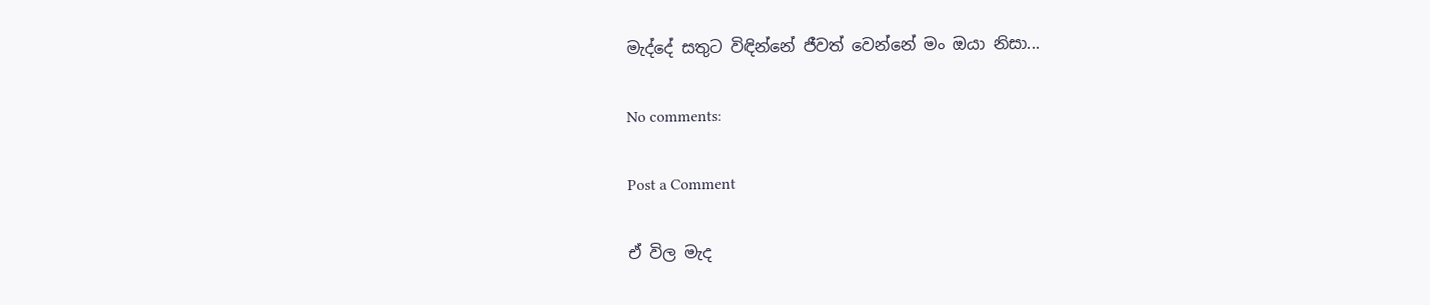මැද්දේ සතුට විඳින්නේ ජීවත් වෙන්නේ මං ඔයා නිසා...

No comments:

Post a Comment

ඒ විල මැද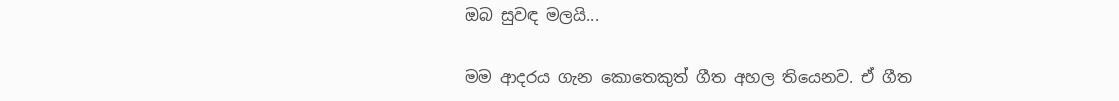ඔබ සුවඳ මලයි...

මම ආදරය ගැන කොතෙකුත් ගීත අහල තියෙනව. ඒ ගීත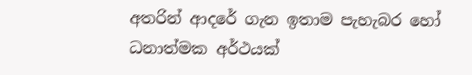අතරින් ආදරේ ගැන ඉතාම පැහැබර හෝ ධනාත්මක අර්ථයක්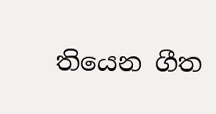තියෙන ගීත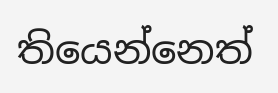තියෙන්නෙත්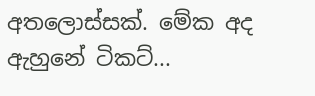අතලොස්සක්. මේක අද ඇහුනේ ටිකට්...